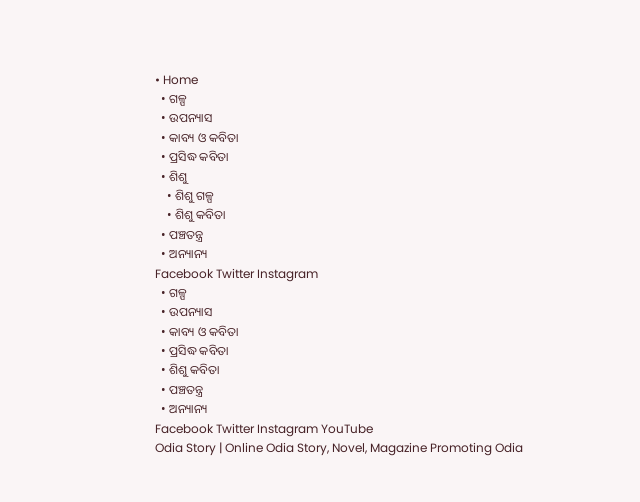• Home
  • ଗଳ୍ପ
  • ଉପନ୍ୟାସ
  • କାବ୍ୟ ଓ କବିତା
  • ପ୍ରସିଦ୍ଧ କବିତା
  • ଶିଶୁ
    • ଶିଶୁ ଗଳ୍ପ
    • ଶିଶୁ କବିତା
  • ପଞ୍ଚତନ୍ତ୍ର
  • ଅନ୍ୟାନ୍ୟ
Facebook Twitter Instagram
  • ଗଳ୍ପ
  • ଉପନ୍ୟାସ
  • କାବ୍ୟ ଓ କବିତା
  • ପ୍ରସିଦ୍ଧ କବିତା
  • ଶିଶୁ କବିତା
  • ପଞ୍ଚତନ୍ତ୍ର
  • ଅନ୍ୟାନ୍ୟ
Facebook Twitter Instagram YouTube
Odia Story | Online Odia Story, Novel, Magazine Promoting Odia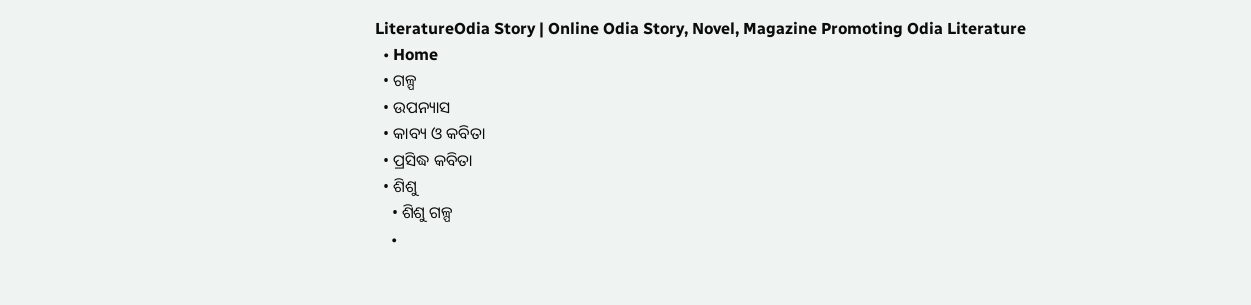LiteratureOdia Story | Online Odia Story, Novel, Magazine Promoting Odia Literature
  • Home
  • ଗଳ୍ପ
  • ଉପନ୍ୟାସ
  • କାବ୍ୟ ଓ କବିତା
  • ପ୍ରସିଦ୍ଧ କବିତା
  • ଶିଶୁ
    • ଶିଶୁ ଗଳ୍ପ
    •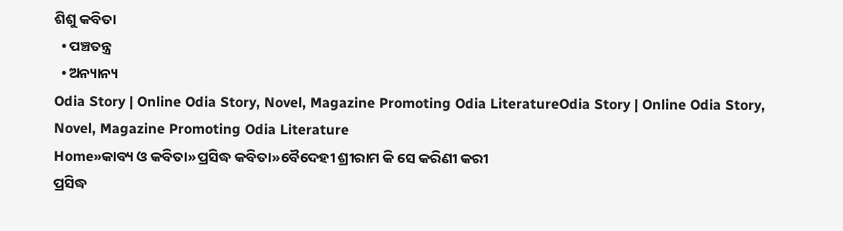ଶିଶୁ କବିତା
  • ପଞ୍ଚତନ୍ତ୍ର
  • ଅନ୍ୟାନ୍ୟ
Odia Story | Online Odia Story, Novel, Magazine Promoting Odia LiteratureOdia Story | Online Odia Story, Novel, Magazine Promoting Odia Literature
Home»କାବ୍ୟ ଓ କବିତା»ପ୍ରସିଦ୍ଧ କବିତା»ବୈଦେହୀ ଶ୍ରୀରାମ କି ସେ କରିଣୀ କରୀ
ପ୍ରସିଦ୍ଧ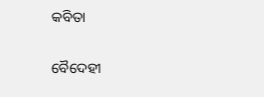କବିତା

ବୈଦେହୀ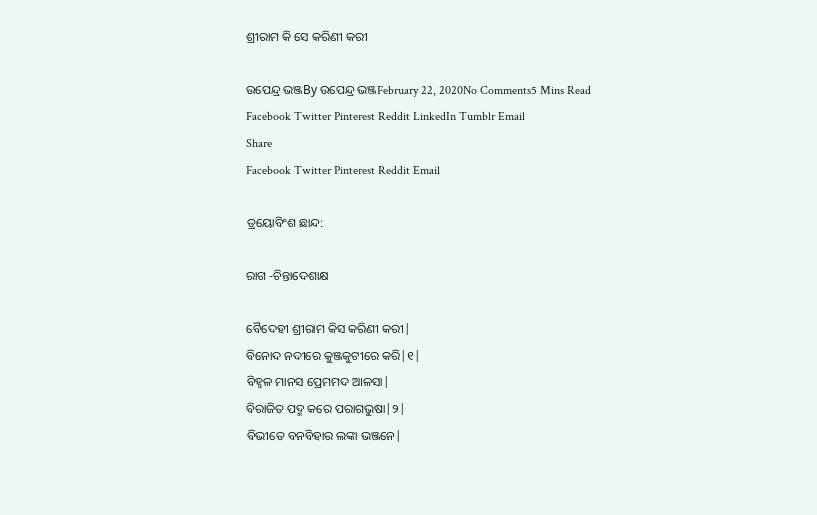ଶ୍ରୀରାମ କି ସେ କରିଣୀ କରୀ

ଉପେନ୍ଦ୍ର ଭଞ୍ଜBy ଉପେନ୍ଦ୍ର ଭଞ୍ଜFebruary 22, 2020No Comments5 Mins Read
Facebook Twitter Pinterest Reddit LinkedIn Tumblr Email
Share
Facebook Twitter Pinterest Reddit Email

ତ୍ରୟୋବିଂଶ ଛାନ୍ଦ:

ରାଗ -ଚିନ୍ତାଦେଶାକ୍ଷ

ବୈଦେହୀ ଶ୍ରୀରାମ କିସ କରିଣୀ କରୀ|
ବିନୋଦ ନଦୀରେ କୁଞ୍ଜକୁଟୀରେ କରି|୧|
ବିହ୍ବଳ ମାନସ ପ୍ରେମମଦ ଆଳସା|
ବିରାଜିତ ପଦ୍ମ କରେ ପରାଗଭୁଷା|୨|
ବିଭୀତେ ବନବିହାର ଲଙ୍କା ଭଞ୍ଜନେ|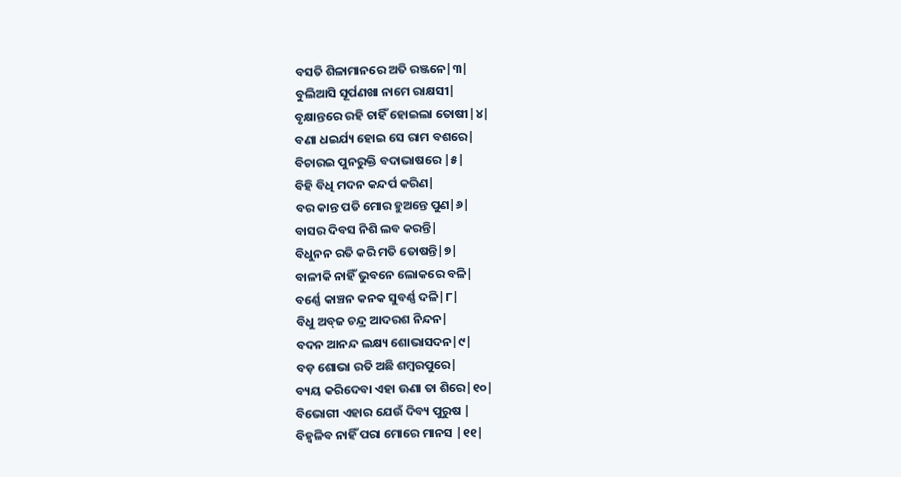ବସତି ଶିଳାମାନରେ ଅତି ରଞ୍ଜନେ|୩|
ବୁଲିଆସି ସୂର୍ପଣଖା ନାମେ ରାକ୍ଷସୀ|
ବୃକ୍ଷାନ୍ତରେ ରହି ଚାହିଁ ହୋଇଲା ତୋଷୀ|୪|
ବଣା ଧଇର୍ଯ୍ୟ ହୋଇ ସେ ରାମ ବଶରେ|
ବିଚାରଇ ପୁନରୁକ୍ତି ବଦାଭାଷରେ |୫|
ବିହି ବିଧି ମଦନ କନ୍ଦର୍ପ କରିଣ|
ବର କାନ୍ତ ପତି ମୋର ହୁଅନ୍ତେ ପୁଣ|୬|
ବାସର ଦିବସ ନିଶି ଲବ କରନ୍ତି|
ବିଧୁନନ ରତି କରି ମତି ତୋଷନ୍ତି|୭|
ବାଳୀକି ନାହିଁ ଭୁବନେ ଲୋକରେ ବଳି|
ବର୍ଣ୍ଣେ କାଞ୍ଚନ କନକ ସୁବର୍ଣ୍ଣ ଦଳି|୮|
ବିଧୁ ଅବ୍‌ଜ ଚନ୍ଦ୍ର ଆଦରଶ ନିନ୍ଦନ|
ବଦନ ଆନନ୍ଦ ଲକ୍ଷ୍ୟ ଶୋଭାସଦନ|୯|
ବଡ଼ ଶୋଭା ରତି ଅଛି ଶମ୍ବରପୁରେ|
ବ୍ୟୟ କରିଦେବା ଏହା ଊଣା ତା ଶିରେ|୧୦|
ବିଭୋଗୀ ଏହାର ଯେଉଁ ଦିବ୍ୟ ପୁରୁଷ |
ବିହ୍ବଳିବ ନାହିଁ ପରା ମୋରେ ମାନସ |୧୧|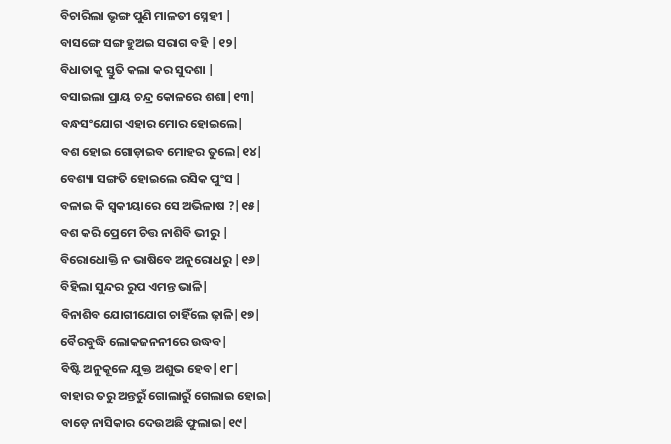ବିଚାରିଲା ଭୃଙ୍ଗ ପୁଣି ମାଳତୀ ସ୍ନେହୀ |
ବାସଙ୍ଗେ ସଙ୍ଗ ହୁଅଇ ସରାଗ ବହି |୧୨|
ବିଧାତାକୁ ସ୍ତୁତି କଲା କର ସୁଦଶା |
ବସାଇଲା ପ୍ରାୟ ଚନ୍ଦ୍ର କୋଳରେ ଶଶା|୧୩|
ବନ୍ଧସଂଯୋଗ ଏହାର ମୋର ହୋଇଲେ|
ବଶ ହୋଇ ଗୋଡ଼ାଇବ ମୋହର ତୁଲେ|୧୪|
ବେଶ୍ୟା ସଙ୍ଗତି ହୋଇଲେ ରସିକ ପୁଂସ |
ବଳାଇ କି ସ୍ବକୀୟାରେ ସେ ଅଭିଳାଷ ?|୧୫|
ବଶ କରି ପ୍ରେମେ ଚିତ୍ତ ନାଶିବି ଭୀରୁ |
ବିରୋଧୋକ୍ତି ନ ଭାଷିବେ ଅନୁରୋଧରୁ |୧୬|
ବିହିଲା ସୁନ୍ଦର ରୁପ ଏମନ୍ତ ଭାଳି|
ବିନାଶିବ ଯୋଗୀଯୋଗ ଚାହିଁଲେ ଢ଼ାଳି|୧୭|
ବୈରବୁଦ୍ଧି ଲୋକଜନନୀରେ ଉଦ୍ଧବ|
ବିଷ୍ଟି ଅନୁକୂଳେ ଯୁକ୍ତ ଅଶୁଭ ହେବ|୧୮|
ବାହାର ତରୁ ଅନ୍ତରୁଁ ଗୋଲାରୁଁ ଗେଲାଇ ହୋଇ|
ବାଡ଼େ ନାସିକାର ଦେଉଅଛି ଫୁଲାଇ|୧୯|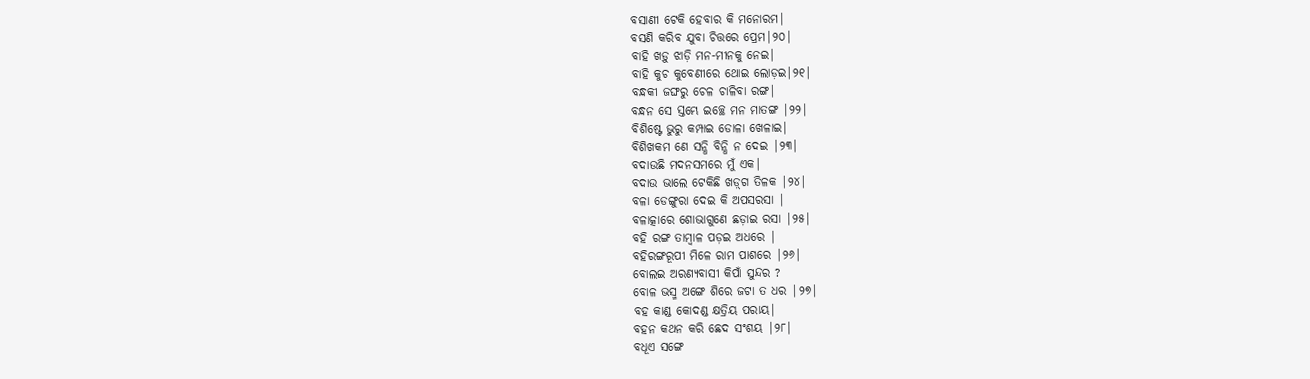ବସାଣୀ ଟେକି ହେବାର କି ମନୋରମ|
ବସଣି କରିବ ଯୁବା ଚିତ୍ତରେ ପ୍ରେମ|୨୦|
ବାହି ଖଡ଼ୁ ଝାଡ଼ି ମନ-ମୀନକୁ ନେଇ|
ବାହି କୁଚ କୁବେଣୀରେ ଥୋଇ ଲୋଡ଼ଇ|୨୧|
ବନ୍ଧକୀ ଜଙ୍ଘରୁ ଚେଳ ଚାଳିବା ରଙ୍ଗ|
ବନ୍ଧନ ସେ ସ୍ତମ୍ଭେ ଇଚ୍ଛେ ମନ ମାତଙ୍ଗ |୨୨|
ବିଶିଷ୍ଟେ ଭୁରୁ କମ୍ପାଇ ଡୋଳା ଖେଳାଇ|
ବିଶିଖକମ ଣେ ସନ୍ଧି ବିନ୍ଧି ନ ଦେଇ |୨୩|
ବଦାଉଛି ମଦନସମରେ ମୁଁ ଏକ|
ବଦାଉ ଭାଲେ ଟେକିଛି ଖଡ଼୍‌ଗ ତିଳକ |୨୪|
ବଳା ଡେଙ୍ଗୁରା ଦେଇ କି ଅପସରସା |
ବଳାତ୍କାରେ ଶୋଭାଗୁଣେ ଛଡ଼ାଇ ରସା |୨୫|
ବହି ରଙ୍ଗ ତାମ୍ବାଳ ପଡ଼ଇ ଅଧରେ |
ବହିରଙ୍ଗରୂପୀ ମିଳେ ରାମ ପାଶରେ |୨୬|
ବୋଲଇ ଅରଣ୍ୟବାସୀ କିପାଁ ସୁନ୍ଦର ?
ବୋଳ ଭସ୍ମ ଅଙ୍ଗେ ଶିରେ ଜଟା ତ ଧର |୨୭|
ବହ କାଣ୍ଡ କୋଦଣ୍ଡ କ୍ଷତ୍ରିୟ ପରାୟ|
ବହନ କଥନ କରି ଛେଦ ସଂଶୟ |୨୮|
ବଧୂଏ ସଙ୍ଗେ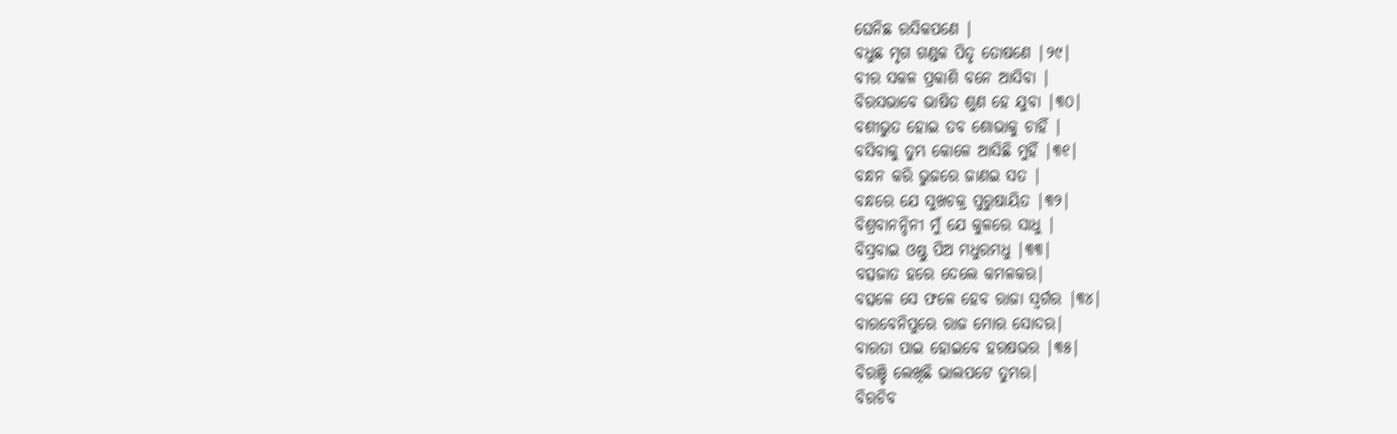ଘେନିଛ ରସିକପଣେ |
ବଧୁଛ ମୃଗ ଗଣ୍ଡକ ପିତୃ ତୋଷଣେ |୨୯|
ବୀର ସକଳ ପ୍ରକାଶି ବନେ ଆସିବା |
ବିରସଭାବେ ଭାଷିତ ଶୁଣ ହେ ଯୁବା |୩୦|
ବଶୀଭୁତ ହୋଇ ତବ ଶୋଭାକୁ ଚାହିଁ |
ବସିବାକୁ ତୁମ୍ଭ କୋଳେ ଆସିଛି ମୁହିଁ |୩୧|
ବନ୍ଧନ କରି ଭୁଜରେ ଜାଣଇ ସତ |
ବନ୍ଧରେ ଯେ ସୁଖଚକ୍ର ପୁରୁଷାୟିତ |୩୨|
ବିଶ୍ରବାନନ୍ଦିନୀ ମୁଁ ଯେ କୁଳରେ ସାଧୁ |
ବିସ୍ରବାଇ ଓଷ୍ଠୁ ପିଅ ମଧୁରମଧୁ |୩୩|
ବତ୍ସଜାତ ହରେ ଦେଲେ କମଳକର|
ବତ୍ସଳେ ସେ ଫଳେ ହେବ ରାଜା ସ୍ବର୍ଗର |୩୪|
ବାରବେନିପୁରେ ରାଜ ମୋର ସୋଦର|
ବାରତା ପାଇ ହୋଇବେ ହରଷଭର |୩୫|
ବିରଞ୍ଚି ଲେଖିଛି ଭାଲପଟେ ତୁମ୍ଭର|
ବିରଚିବ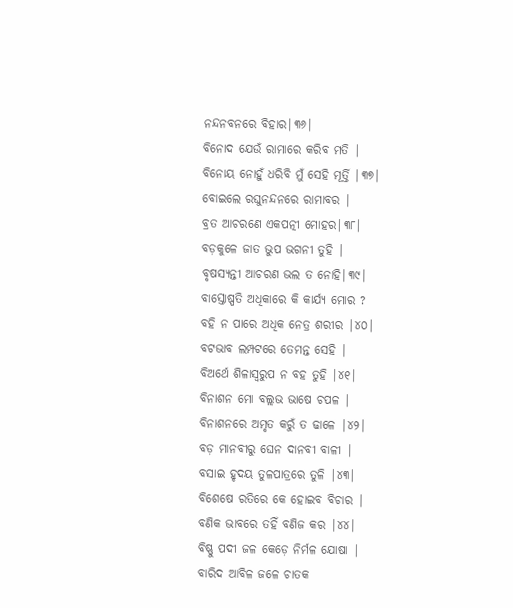ନନ୍ଦନବନରେ ବିହାର|୩୬|
ବିନୋଦ ଯେଉଁ ରାମାରେ କରିବ ମତି |
ବିନୋୟ ନୋହୁଁ ଧରିବି ମୁଁ ସେହି ମୂର୍ତ୍ତି |୩୭|
ବୋଇଲେ ରଘୁନନ୍ଦନରେ ରାମାବର |
ବ୍ରତ ଆଚରଣେ ଏକପତ୍ନୀ ମୋହର|୩୮|
ବଡ଼କୁଳେ ଜାତ ଭୁପ ଭଗନୀ ତୁହି |
ବୃଷସ୍ୟନ୍ତୀ ଆଚରଣ ଭଲ ତ ନୋହି|୩୯|
ବାସ୍ତୋଷ୍ପତି ଅଧିକାରେ କି କାର୍ଯ୍ୟ ମୋର ?
ବହି ନ ପାରେ ଅଧିକ ନେତ୍ର ଶରୀର |୪୦|
ବଟଭାବ ଲମ୍ପଟରେ ତେମନ୍ତ ସେହି |
ବିଅର୍ଥେ ଶିଳାସ୍ବରୁପ ନ ବହ ତୁହି |୪୧|
ବିନାଶନ ମୋ ବଲ୍ଲଭ ଭାଷେ ଚପଳ |
ବିନାଶନରେ ଅମୃତ କରୁଁ ତ ଢାଳେ |୪୨|
ବଡ଼ ମାନବୀରୁ ଘେନ ଦାନବୀ ବାଳୀ |
ବସାଇ ହୃଦୟ ତୁଳପାତ୍ରରେ ତୁଳି |୪୩|
ବିଶେଷେ ରତିରେ କେ ହୋଇବ ବିଚାର |
ବଣିକ ଭାବରେ ତହିଁ ବଣିଜ କର |୪୪|
ବିଷ୍ଣୁ ପଦୀ ଜଳ କେଡ଼େ ନିର୍ମଳ ଯୋଷା |
ବାରିଦ ଆବିଳ ଜଳେ ଚାତକ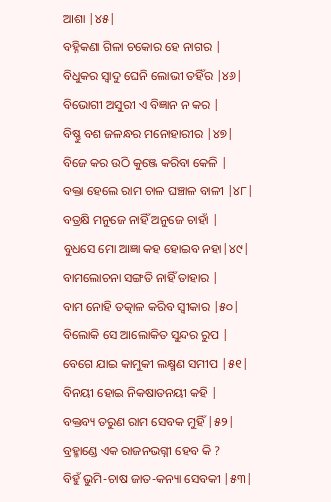ଆଶା |୪୫|
ବହ୍ନିକଣା ଗିଳା ଚକୋର ହେ ନାଗର |
ବିଧୁକର ସ୍ବାଦୁ ଘେନି ଲୋଭୀ ତହିଁର |୪୬|
ବିଭୋଗୀ ଅସୁରୀ ଏ ବିଜ୍ଞାନ ନ କର |
ବିଷ୍ଣୁ ବଶ ଜଳନ୍ଧର ମନୋହାରୀର |୪୭|
ବିଜେ କର ଉଠି କୁଞ୍ଜେ କରିବା କେଳି |
ବକ୍ତା ହେଲେ ରାମ ଚାଳ ଘଞ୍ଚାଳ ବାଳୀ |୪୮|
ବତ୍ରକ୍ଷି ମନୁଜେ ନାହିଁ ଅନୁଜେ ଚାହାଁ |
ବୁଧସେ ମୋ ଆଜ୍ଞା କହ ହୋଇବ ନହା|୪୯|
ବାମଲୋଚନା ସଙ୍ଗତି ନାହିଁ ତାହାର |
ବାମ ନୋହି ତତ୍କାଳ କରିବ ସ୍ବୀକାର |୫୦|
ବିଲୋକି ସେ ଆଲୋକିତ ସୁନ୍ଦର ରୁପ |
ବେଗେ ଯାଇ କାମୁକୀ ଲକ୍ଷ୍ମଣ ସମୀପ |୫୧|
ବିନୟୀ ହୋଇ ନିକଷାତନୟୀ କହି |
ବକ୍ତବ୍ୟ ତରୁଣ ରାମ ସେବକ ମୁହିଁ |୫୨|
ବ୍ରହ୍ମାଣ୍ଡେ ଏକ ରାଜନଭଗ୍ନୀ ହେବ କି ?
ବିହୁଁ ଭୁମି-ଚାଷ ଜାତ-କନ୍ୟା ସେବକୀ |୫୩|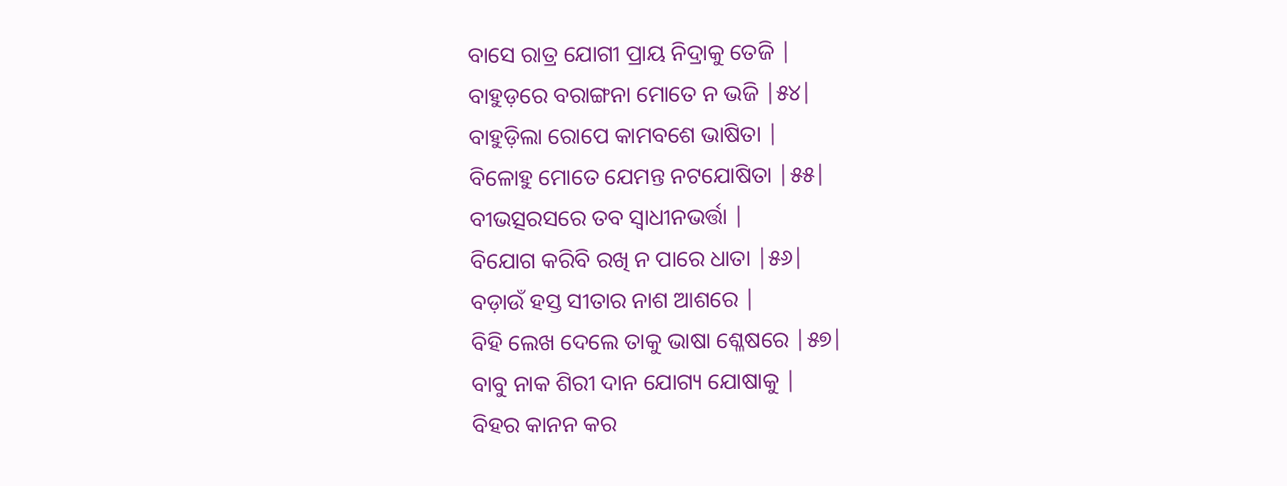ବାସେ ରାତ୍ର ଯୋଗୀ ପ୍ରାୟ ନିଦ୍ରାକୁ ତେଜି |
ବାହୁଡ଼ରେ ବରାଙ୍ଗନା ମୋତେ ନ ଭଜି |୫୪|
ବାହୁଡ଼ିଲା ରୋପେ କାମବଶେ ଭାଷିତା |
ବିଳୋହୁ ମୋତେ ଯେମନ୍ତ ନଟଯୋଷିତା |୫୫|
ବୀଭତ୍ସରସରେ ତବ ସ୍ବାଧୀନଭର୍ତ୍ତା |
ବିଯୋଗ କରିବି ରଖି ନ ପାରେ ଧାତା |୫୬|
ବଡ଼ାଉଁ ହସ୍ତ ସୀତାର ନାଶ ଆଶରେ |
ବିହି ଲେଖ ଦେଲେ ତାକୁ ଭାଷା ଶ୍ଳେଷରେ |୫୭|
ବାବୁ ନାକ ଶିରୀ ଦାନ ଯୋଗ୍ୟ ଯୋଷାକୁ |
ବିହର କାନନ କର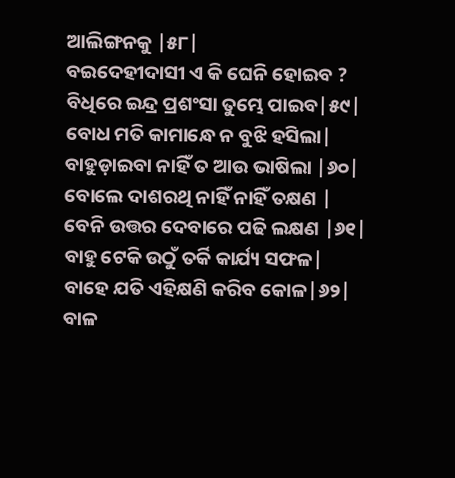ଆଲିଙ୍ଗନକୁ |୫୮|
ବଇଦେହୀଦାସୀ ଏ କି ଘେନି ହୋଇବ ?
ବିଧିରେ ଇନ୍ଦ୍ର ପ୍ରଶଂସା ତୁମ୍ଭେ ପାଇବ|୫୯|
ବୋଧ ମତି କାମାନ୍ଧେ ନ ବୁଝି ହସିଲା|
ବାହୁଡ଼ାଇବା ନାହିଁ ତ ଆଉ ଭାଷିଲା |୬୦|
ବୋଲେ ଦାଶରଥି ନାହିଁ ନାହିଁ ତକ୍ଷଣ |
ବେନି ଉତ୍ତର ଦେବାରେ ପଢି ଲକ୍ଷଣ |୬୧|
ବାହୁ ଟେକି ଉଠୁଁ ତର୍କି କାର୍ଯ୍ୟ ସଫଳ|
ବାହେ ଯତି ଏହିକ୍ଷଣି କରିବ କୋଳ|୬୨|
ବାଳ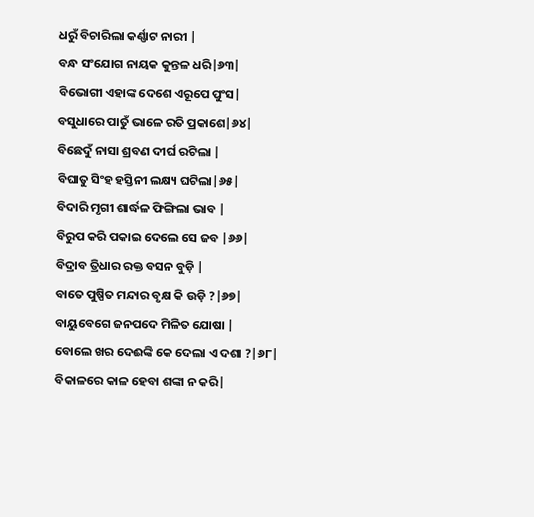ଧରୁଁ ବିଚାରିଲା କର୍ଣ୍ଣାଟ ନାରୀ |
ବନ୍ଧ ସଂଯୋଗ ନାୟକ କୁନ୍ତଳ ଧରି|୬୩|
ବିଭୋଗୀ ଏହାଙ୍କ ଦେଶେ ଏରୂପେ ପୁଂସ|
ବସୁଧାରେ ପାତୁଁ ଭାଳେ ରତି ପ୍ରକାଶେ|୬୪|
ବିଛେଦୁଁ ନାସା ଶ୍ରବଣ ଦୀର୍ଘ ରଟିଲା |
ବିଘାତୁ ସିଂହ ହସ୍ତିନୀ ଲକ୍ଷ୍ୟ ଘଟିଲା|୬୫|
ବିଦାରି ମୃଗୀ ଶାର୍ଦ୍ଧଳ ଫିଙ୍ଗିଲା ଭାବ |
ବିରୁପ କରି ପକାଇ ଦେଲେ ସେ ଜବ |୬୬|
ବିଦ୍ରାବ ତ୍ରିଧାର ରକ୍ତ ବସନ ବୁଡ଼ି |
ବାତେ ପୁଷ୍ପିତ ମନ୍ଦାର ବୃକ୍ଷ କି ଉଡ଼ି ?|୬୭|
ବାୟୁବେଗେ ଜନପଦେ ମିଳିତ ଯୋଷା |
ବୋଲେ ଖର ଦେଈଙ୍କି କେ ଦେଲା ଏ ଦଶା ?|୬୮|
ବିକାଳରେ କାଳ ହେବା ଶଙ୍କା ନ କରି|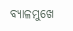ବ୍ୟାଳମୁଖେ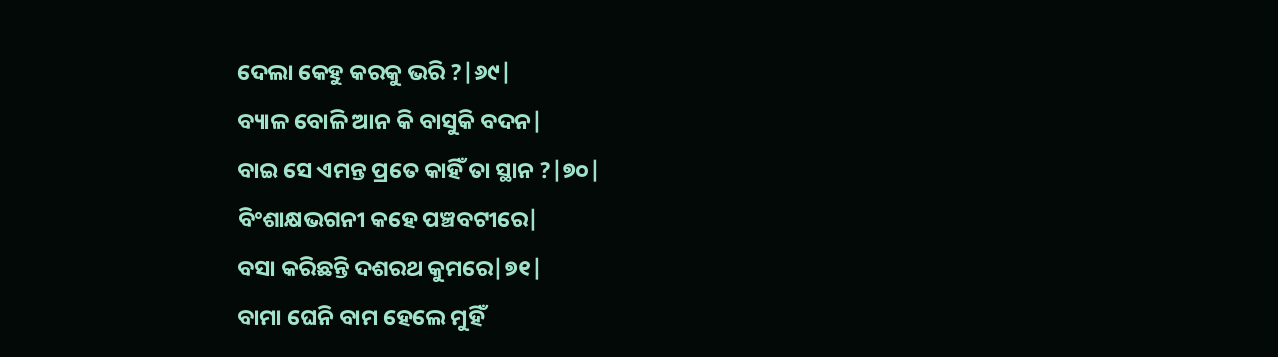ଦେଲା କେହୁ କରକୁ ଭରି ?|୬୯|
ବ୍ୟାଳ ବୋଳି ଆନ କି ବାସୁକି ବଦନ|
ବାଇ ସେ ଏମନ୍ତ ପ୍ରତେ କାହିଁ ତା ସ୍ଥାନ ?|୭୦|
ବିଂଶାକ୍ଷଭଗନୀ କହେ ପଞ୍ଚବଟୀରେ|
ବସା କରିଛନ୍ତି ଦଶରଥ କୁମରେ|୭୧|
ବାମା ଘେନି ବାମ ହେଲେ ମୁହିଁ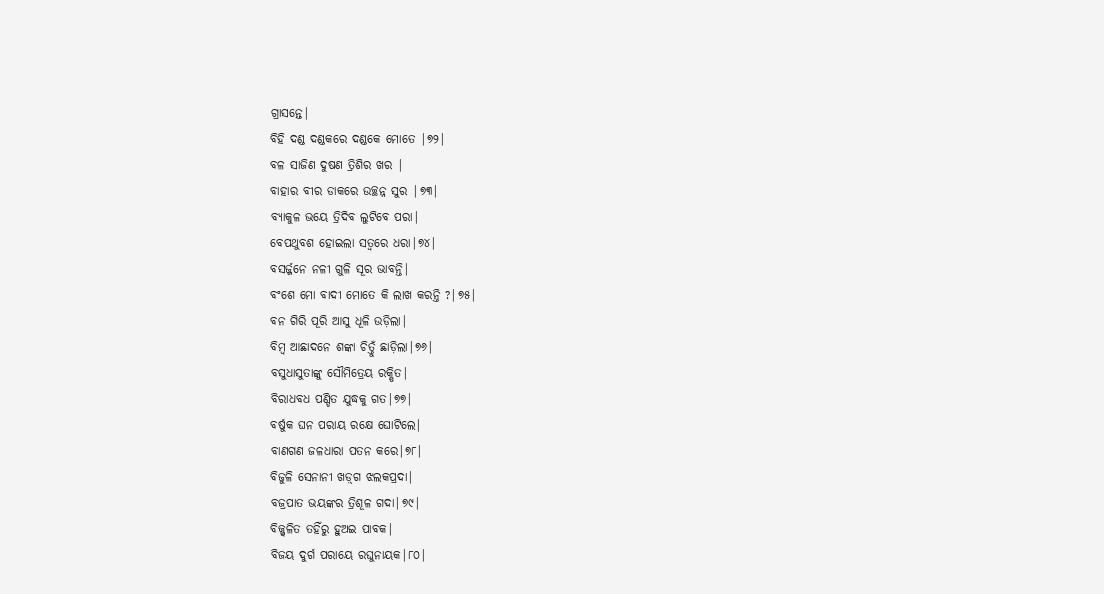ଗ୍ରାସନ୍ତେ|
ବିହି ଦଣ୍ଡ ଦଣ୍ଡକରେ ଦଣ୍ଡକେ ମୋତେ |୭୨|
ବଳ ସାଜିଣ ଦୁଷଣ ତ୍ରିଶିର ଖର |
ବାହାର ବୀର ଡାକରେ ଉଚ୍ଛନ୍ନ ସୁର |୭୩|
ବ୍ୟାକୁଳ ଭୟେ ତ୍ରିଦିବ ଲୁଟିବେ ପରା|
ବେପଥୁବଶ ହୋଇଲା ସତ୍ବରେ ଧରା|୭୪|
ବସର୍ଜ୍ଜନେ ନଳୀ ଗୁଳି ସୂର ଭାବନ୍ତି|
ବଂଶେ ମୋ ବାଦୀ ମୋତେ କି ଲାଖ କରନ୍ତି ?|୭୫|
ବନ ଗିରି ପୂରି ଆସୁ ଧୂଳି ଉଡ଼ିଲା|
ବିମ୍ବ ଆଛାଦନେ ଶଙ୍କା ଚିତ୍ତୁଁ ଛାଡ଼ିଲା|୭୬|
ବସୁଧାସୁତାଙ୍କୁ ସୌମିତ୍ରେୟ ରକ୍ଷିତ|
ବିରାଧବଧ ପଣ୍ଡିତ ଯୁଦ୍ଧକୁ ଗତ|୭୭|
ବର୍ଷୁକ ଘନ ପରାୟ ରକ୍ଷେ ଘୋଟିଲେ|
ବାଣଗଣ ଜଳଧାରା ପତନ କରେ|୭୮|
ବିଜୁଳି ସେନାନୀ ଖଡ଼୍‌ଗ ଝଲକପ୍ରଦା|
ବଜ୍ରପାତ ଭୟଙ୍କର ତ୍ରିଶୂଳ ଗଦା|୭୯|
ବିଜ୍ଜ୍ବଳିତ ତହିଁରୁ ହୁଅଇ ପାବକ|
ବିଜୟ ଦୁର୍ଗ ପରାୟେ ରଘୁନାୟକ|୮୦|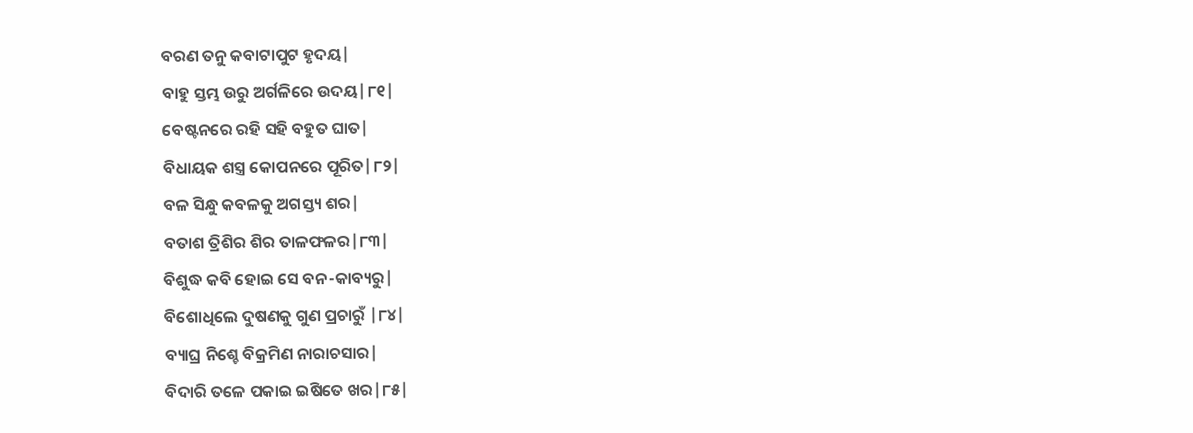ବରଣ ତନୁ କବାଟାପୁଟ ହୃଦୟ|
ବାହୁ ସ୍ତମ୍ଭ ଉରୁ ଅର୍ଗଳିରେ ଉଦୟ|୮୧|
ବେଷ୍ଟନରେ ରହି ସହି ବହୁତ ଘାତ|
ବିଧାୟକ ଶସ୍ତ୍ର କୋପନରେ ପୂରିତ|୮୨|
ବଳ ସିନ୍ଧୁ କବଳକୁ ଅଗସ୍ତ୍ୟ ଶର|
ବତାଶ ତ୍ରିଶିର ଶିର ତାଳଫଳର|୮୩|
ବିଶୁଦ୍ଧ କବି ହୋଇ ସେ ବନ-କାବ୍ୟରୁ|
ବିଶୋଧିଲେ ଦୁଷଣକୁ ଗୁଣ ପ୍ରଚାରୁଁ |୮୪|
ବ୍ୟାଘ୍ର ନିଶ୍ଚେ ବିକ୍ରମିଣ ନାରାଚସାର|
ବିଦାରି ତଳେ ପକାଇ ଇଷିତେ ଖର|୮୫|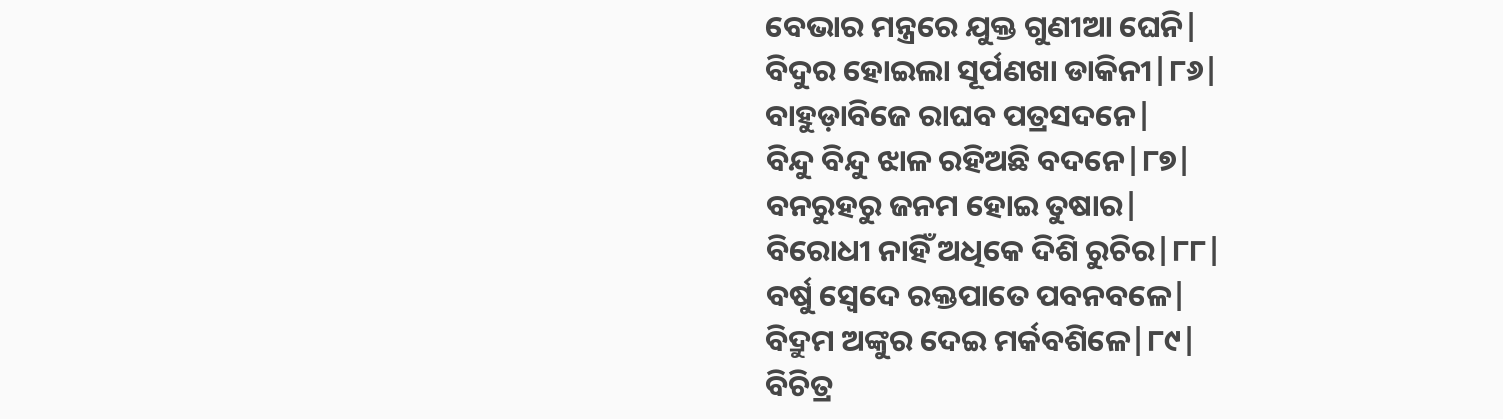ବେଭାର ମନ୍ତ୍ରରେ ଯୁକ୍ତ ଗୁଣୀଆ ଘେନି|
ବିଦୁର ହୋଇଲା ସୂର୍ପଣଖା ଡାକିନୀ|୮୬|
ବାହୁଡ଼ାବିଜେ ରାଘବ ପତ୍ରସଦନେ|
ବିନ୍ଦୁ ବିନ୍ଦୁ ଝାଳ ରହିଅଛି ବଦନେ|୮୭|
ବନରୁହରୁ ଜନମ ହୋଇ ତୁଷାର|
ବିରୋଧୀ ନାହିଁ ଅଧିକେ ଦିଶି ରୁଚିର|୮୮|
ବର୍ଷୁ ସ୍ବେଦେ ରକ୍ତପାତେ ପବନବଳେ|
ବିଦ୍ରୁମ ଅଙ୍କୁର ଦେଇ ମର୍କବଶିଳେ|୮୯|
ବିଚିତ୍ର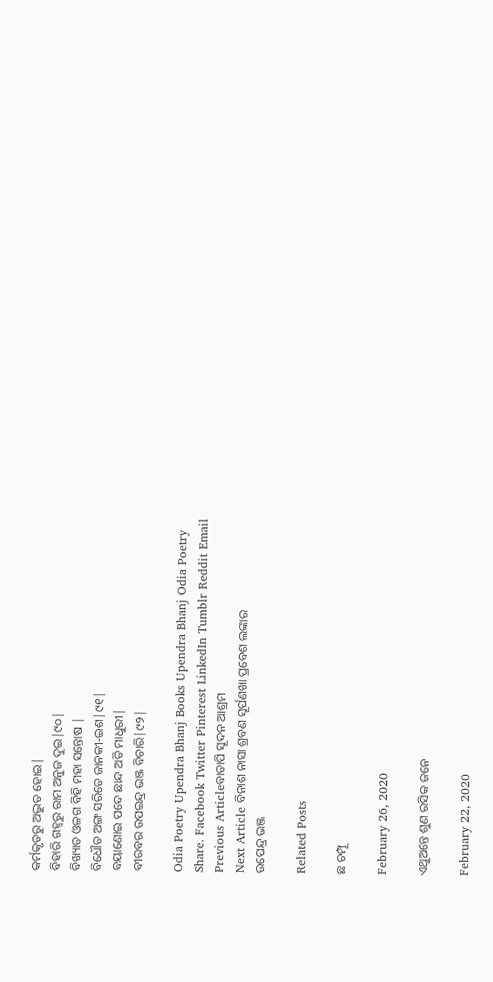କର୍ମକୃତରୁ ଅଦ୍ଭୁତ ହୋଇ|
ବିହାରି ଗହ୍ବରୁ ରାମ ଅନୁଜ ଦୁଇ|୯୦|
ବିଖ୍ୟାତ ଓଳଗ ବିହି ମହା ସନ୍ତୋଷ |
ବିଧୌତ ଅଙ୍ଗ ସରିତେ ଜାନକୀ-ଇଶ|୯୧|
ବୟାଣୋଇ ପଦେ ଛାନ୍ଦ ଅତି ମାଧୁରୀ|
ବୀରବର ଉପଇନ୍ଦ୍ର ଭଞ୍ଜ ବିଚାରି|୯୨|

Odia Poetry Upendra Bhanj Books Upendra Bhanj Odia Poetry
Share. Facebook Twitter Pinterest LinkedIn Tumblr Reddit Email
Previous Articleବାତାପି ସୂଦନ ଆଶ୍ରମ
Next Article ବିନାଶ ନାସା ଶ୍ରବଣ ସୂର୍ପଣଖା ପ୍ରବେଶ ଲଙ୍କାର
ଉପେନ୍ଦ୍ର ଭଞ୍ଜ

Related Posts

ଛ ଚମ୍ପୂ

February 26, 2020

ଏଥୁଅନ୍ତେ ଶୁଣ ରସିକ ଜନେ

February 22, 2020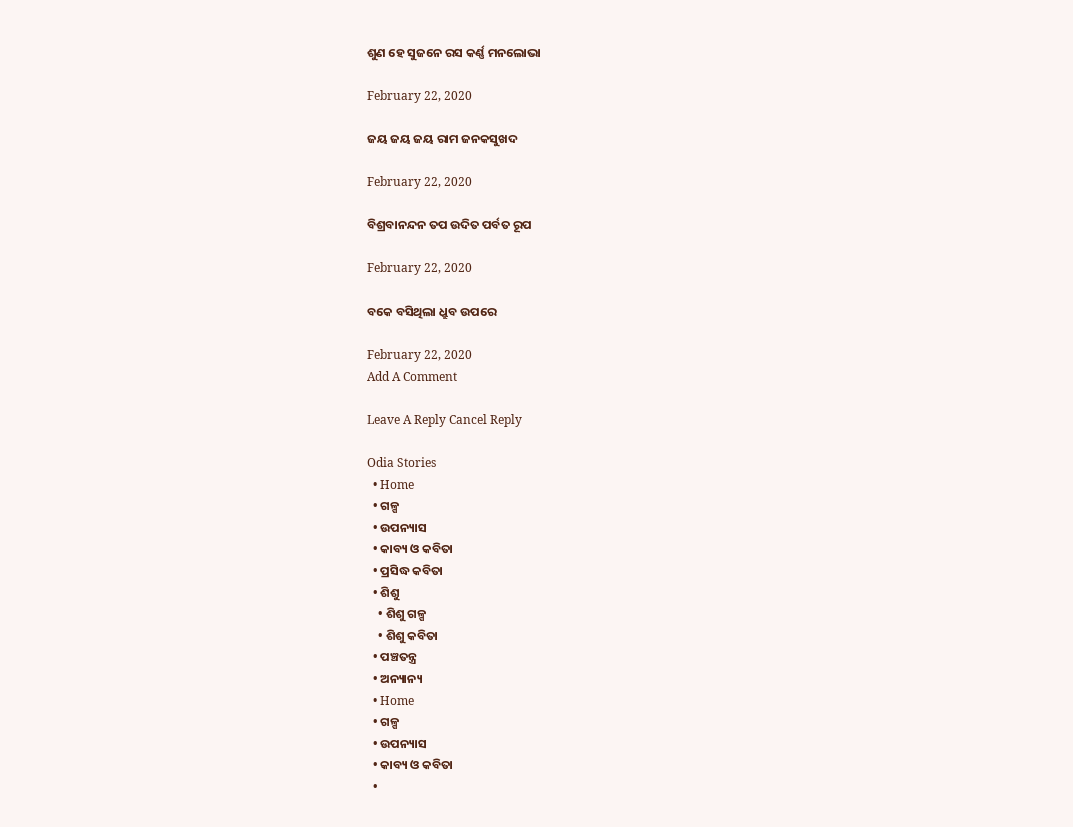ଶୁଣ ହେ ସୁଜନେ ରସ କର୍ଣ୍ଣ ମନଲୋଭା

February 22, 2020

ଜୟ ଜୟ ଜୟ ରାମ ଜନକସୁଖଦ

February 22, 2020

ବିଶ୍ରବାନନ୍ଦନ ତପ ଉଦିତ ପର୍ବତ ରୂପ

February 22, 2020

ବକେ ବସିଥିଲା ଧ୍ରୁବ ଉପରେ

February 22, 2020
Add A Comment

Leave A Reply Cancel Reply

Odia Stories
  • Home
  • ଗଳ୍ପ
  • ଉପନ୍ୟାସ
  • କାବ୍ୟ ଓ କବିତା
  • ପ୍ରସିଦ୍ଧ କବିତା
  • ଶିଶୁ
    • ଶିଶୁ ଗଳ୍ପ
    • ଶିଶୁ କବିତା
  • ପଞ୍ଚତନ୍ତ୍ର
  • ଅନ୍ୟାନ୍ୟ
  • Home
  • ଗଳ୍ପ
  • ଉପନ୍ୟାସ
  • କାବ୍ୟ ଓ କବିତା
  •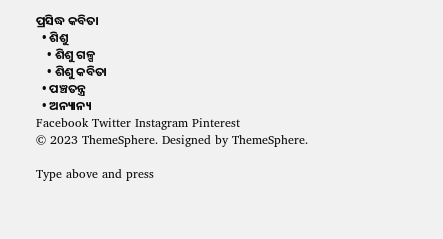ପ୍ରସିଦ୍ଧ କବିତା
  • ଶିଶୁ
    • ଶିଶୁ ଗଳ୍ପ
    • ଶିଶୁ କବିତା
  • ପଞ୍ଚତନ୍ତ୍ର
  • ଅନ୍ୟାନ୍ୟ
Facebook Twitter Instagram Pinterest
© 2023 ThemeSphere. Designed by ThemeSphere.

Type above and press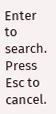Enter to search. Press Esc to cancel.